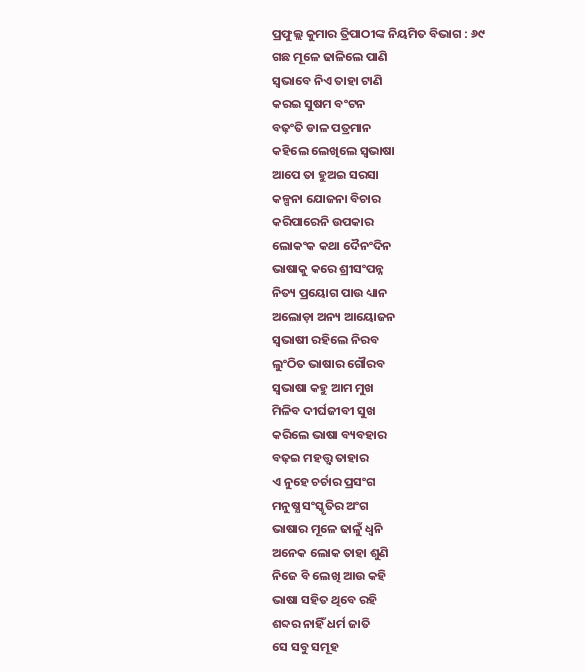ପ୍ରଫୁଲ୍ଲ କୁମାର ତ୍ରିପାଠୀଙ୍କ ନିୟମିତ ବିଭାଗ : ୬୯
ଗଛ ମୂଳେ ଢାଳିଲେ ପାଣି
ସ୍ବଭାବେ ନିଏ ତାହା ଟାଣି
କରଇ ସୁଷମ ବଂଟନ
ବଢ଼ଂତି ଡାଳ ପତ୍ରମାନ
କହିଲେ ଲେଖିଲେ ସ୍ବଭାଷା
ଆପେ ତା ହୁଅଇ ସରସା
କଳ୍ପନା ଯୋଜନା ବିଚାର
କରିପାରେନି ଉପକାର
ଲୋକଂକ କଥା ଦୈନଂଦିନ
ଭାଷାକୁ କରେ ଶ୍ରୀସଂପନ୍ନ
ନିତ୍ୟ ପ୍ରୟୋଗ ପାଉ ଧ୍ୟାନ
ଅଲୋଡ଼ା ଅନ୍ୟ ଆୟୋଜନ
ସ୍ବଭାଷୀ ରହିଲେ ନିରବ
ଲୁଂଠିତ ଭାଷାର ଗୌରବ
ସ୍ବଭାଷା କହୁ ଆମ ମୁଖ
ମିଳିବ ଦୀର୍ଘଜୀବୀ ସୁଖ
କରିଲେ ଭାଷା ବ୍ୟବହାର
ବଢ଼ଇ ମହତ୍ତ୍ବ ତାହାର
ଏ ନୁହେ ଚର୍ଚାର ପ୍ରସଂଗ
ମନୁଷ୍ଯ ସଂସ୍କୃତିର ଅଂଗ
ଭାଷାର ମୂଳେ ଢାଳୁଁ ଧ୍ବନି
ଅନେକ ଲୋକ ତାହା ଶୁଣି
ନିଜେ ବି ଲେଖି ଆଉ କହି
ଭାଷା ସହିତ ଥିବେ ରହି
ଶବ୍ଦର ନାହିଁ ଧର୍ମ ଜାତି
ସେ ସବୁ ସମୂହ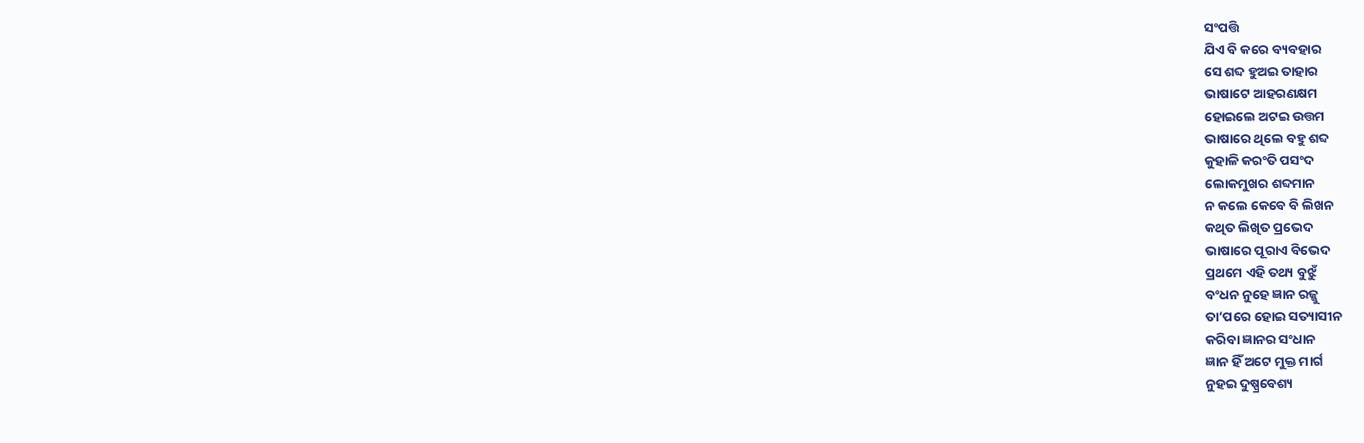ସଂପତ୍ତି
ଯିଏ ବି କରେ ବ୍ୟବହାର
ସେ ଶବ୍ଦ ହୁଅଇ ତାହାର
ଭାଷାଟେ ଆହରଣକ୍ଷମ
ହୋଇଲେ ଅଟଇ ଉତ୍ତମ
ଭାଷାରେ ଥିଲେ ବହୁ ଶବ୍ଦ
କୁହାଳି କରଂତି ପସଂଦ
ଲୋକମୁଖର ଶବ୍ଦମାନ
ନ କଲେ କେବେ ବି ଲିଖନ
କଥିତ ଲିଖିତ ପ୍ରଭେଦ
ଭାଷାରେ ପୂରାଏ ବିଭେଦ
ପ୍ରଥମେ ଏହି ତଥ୍ୟ ବୁଝୁଁ
ବଂଧନ ନୁହେ ଜ୍ଞାନ ରଜ୍ଜୁ
ତା’ପରେ ହୋଇ ସତ୍ୟାସୀନ
କରିବା ଜ୍ଞାନର ସଂଧାନ
ଜ୍ଞାନ ହିଁ ଅଟେ ମୁକ୍ତ ମାର୍ଗ
ନୁହଇ ଦୁଷ୍ପ୍ରବେଶ୍ୟ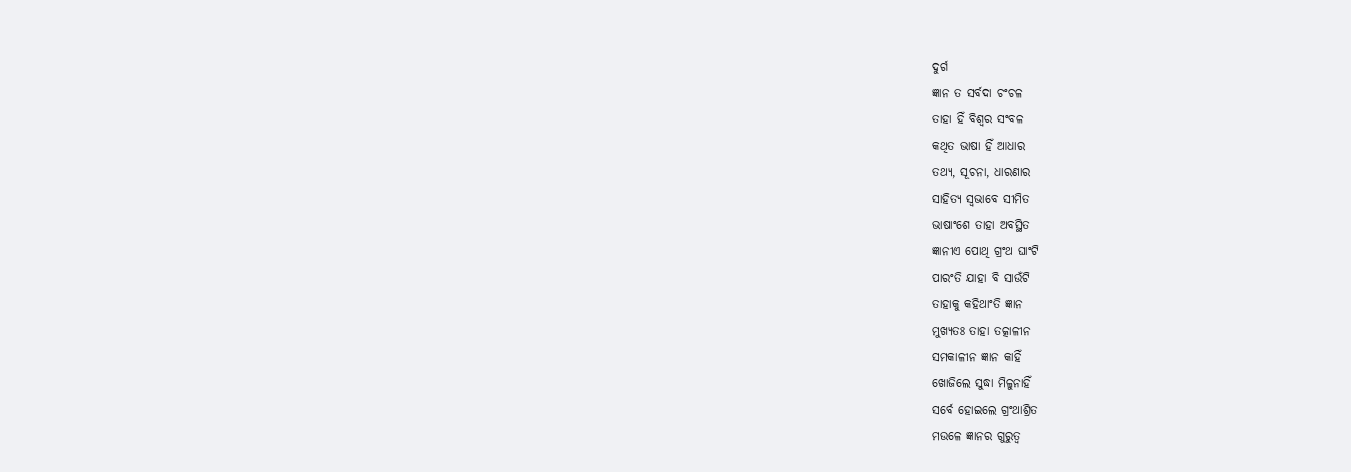ଦୁର୍ଗ
ଜ୍ଞାନ ତ ସର୍ବଦା ଚଂଚଳ
ତାହା ହିଁ ବିଶ୍ବର ସଂବଳ
କଥିତ ଭାଷା ହିଁ ଆଧାର
ତଥ୍ୟ, ସୂଚନା, ଧାରଣାର
ସାହିତ୍ୟ ସ୍ବଭାବେ ସୀମିତ
ଭାଷାଂଶେ ତାହା ଅବସ୍ଥିତ
ଜ୍ଞାନୀଏ ପୋଥି ଗ୍ରଂଥ ଘାଂଟି
ପାରଂତି ଯାହା ବି ସାଉଁଟି
ତାହାକୁ କହିଥାଂତି ଜ୍ଞାନ
ମୁଖ୍ୟତଃ ତାହା ତତ୍କାଳୀନ
ସମକାଳୀନ ଜ୍ଞାନ କାହିଁ
ଖୋଜିଲେ ସୁଦ୍ଧା ମିଳୁନାହିଁ
ସର୍ବେ ହୋଇଲେ ଗ୍ରଂଥାଶ୍ରିତ
ମଉଳେ ଜ୍ଞାନର ଗୁରୁତ୍ୱ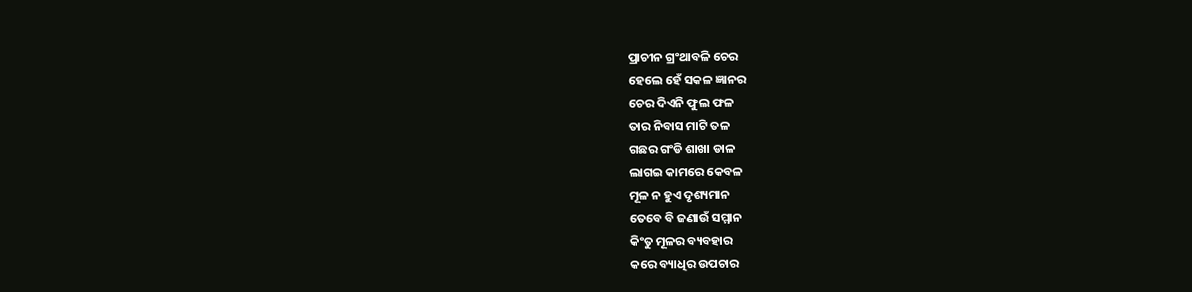ପ୍ରାଚୀନ ଗ୍ରଂଥାବଳି ଚେର
ହେଲେ ହେଁ ସକଳ ଜ୍ଞାନର
ଚେର ଦିଏନି ଫୁଲ ଫଳ
ତାର ନିବାସ ମାଟି ତଳ
ଗଛର ଗଂଡି ଶାଖା ଡାଳ
ଲାଗଇ କାମରେ କେବଳ
ମୂଳ ନ ହୁଏ ଦୃଶ୍ୟମାନ
ତେବେ ବି ଜଣାଉଁ ସମ୍ମାନ
କିଂତୁ ମୂଳର ବ୍ୟବହାର
କରେ ବ୍ୟାଧିର ଉପଚାର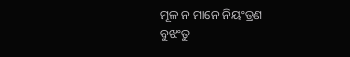ମୂଳ ନ ମାନେ ନିୟଂତ୍ରଣ
ବୁଝଂତୁ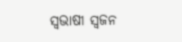ସ୍ବଭାଷୀ ସ୍ବଜନ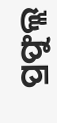ପ୍ରଫୁଲ୍ଲ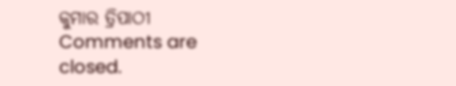କୁମାର ତ୍ରିପାଠୀ
Comments are closed.